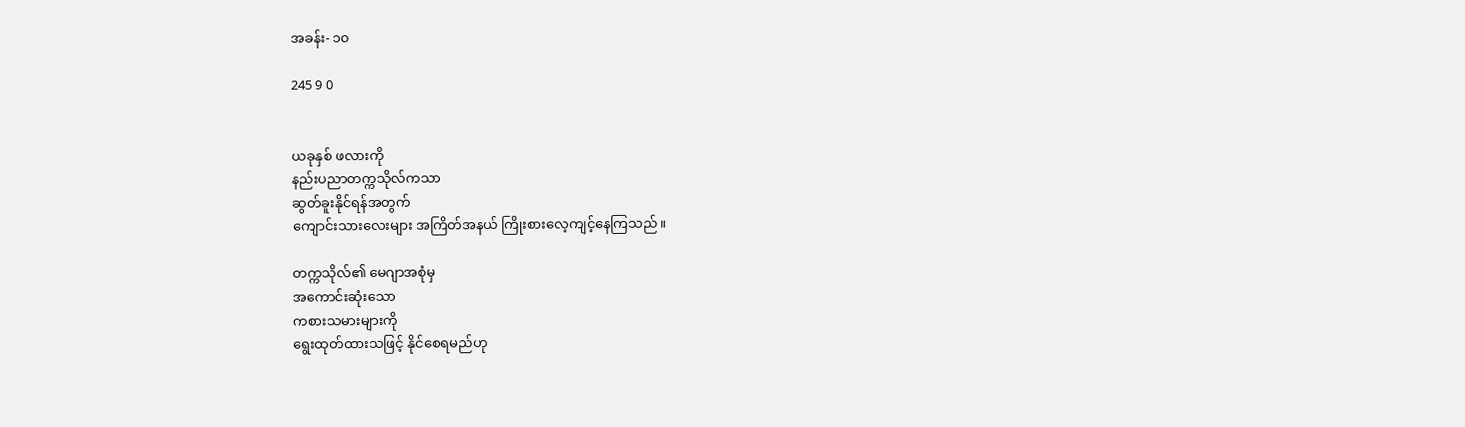အခန်း- ၁၀

245 9 0


ယခုနှစ် ဖလားကို
နည်းပညာတက္ကသိုလ်ကသာ
ဆွတ်ခူးနိုင်ရန်အတွက်
ကျောင်းသားလေးများ အကြိတ်အနယ် ကြိုးစားလေ့ကျင့်နေကြသည်။

တက္ကသိုလ်၏ မေဂျာအစုံမှ
အကောင်းဆုံးသော
ကစားသမားများကို
ရွေးထုတ်ထားသဖြင့် နိုင်စေရမည်ဟု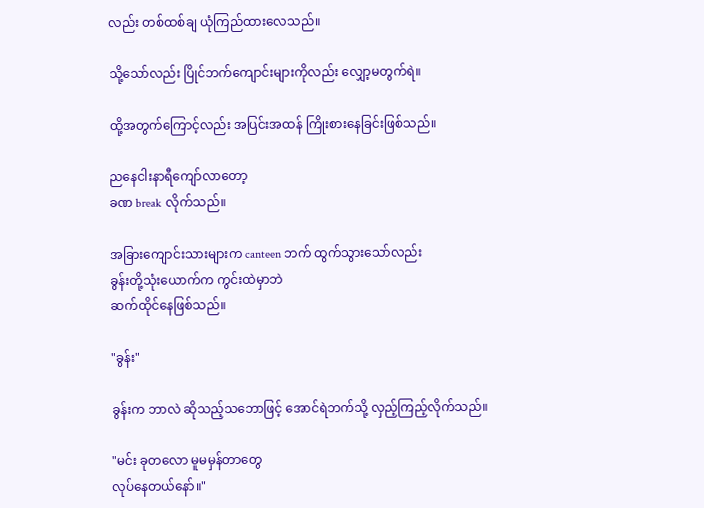လည်း တစ်ထစ်ချ ယုံကြည်ထားလေသည်။

သို့သော်လည်း ပြိုင်ဘက်ကျောင်းများကိုလည်း လျှော့မတွက်ရဲ။

ထို့အတွက်ကြောင့်လည်း အပြင်းအထန် ကြိုးစားနေခြင်းဖြစ်သည်။

ညနေငါးနာရီကျော်လာတော့
ခဏ break လိုက်သည်။

အခြားကျောင်းသားများက canteen ဘက် ထွက်သွားသော်လည်း
ခွန်းတို့သုံးယောက်က ကွင်းထဲမှာဘဲ
ဆက်ထိုင်နေဖြစ်သည်။

"ခွန်း"

ခွန်းက ဘာလဲ ဆိုသည့်သဘောဖြင့် အောင်ရဲဘက်သို့ လှည့်ကြည့်လိုက်သည်။

"မင်း ခုတလော မူမမှန်တာတွေ
လုပ်နေတယ်နော်။"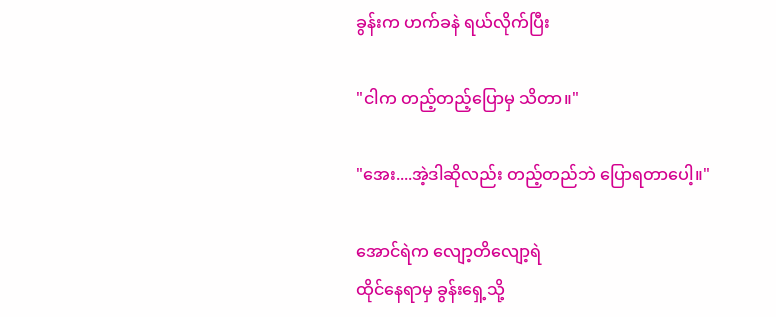ခွန်းက ဟက်ခနဲ ရယ်လိုက်ပြီး

"ငါက တည့်တည့်ပြောမှ သိတာ။"

"အေး....အဲ့ဒါဆိုလည်း တည့်တည်ဘဲ ပြောရတာပေါ့။"

အောင်ရဲက လျော့တိလျော့ရဲ
ထိုင်နေရာမှ ခွန်းရှေ့သို့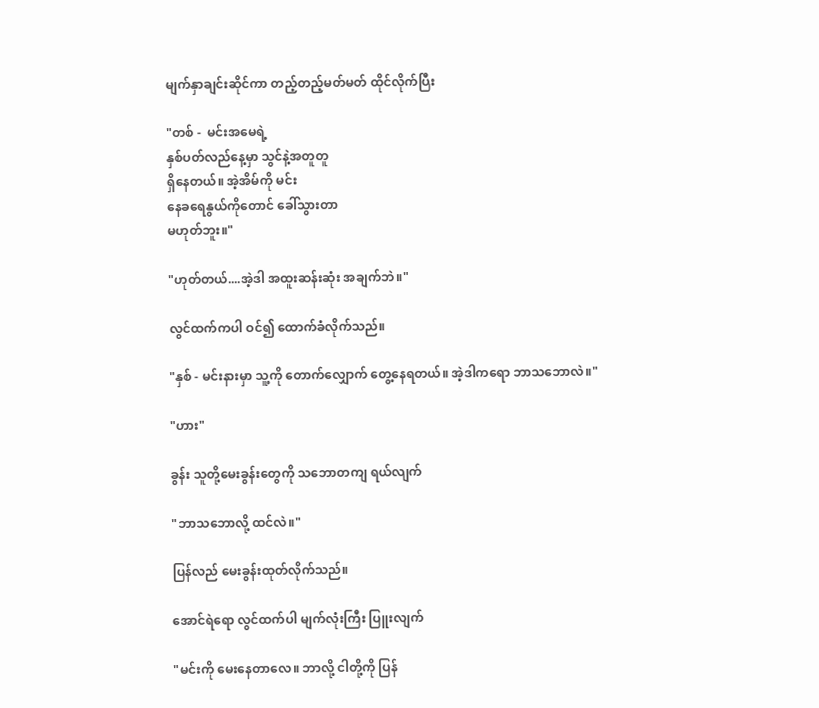မျက်နှာချင်းဆိုင်ကာ တည့်တည့်မတ်မတ် ထိုင်လိုက်ပြီး

"တစ် -  မင်းအမေရဲ့
နှစ်ပတ်လည်နေ့မှာ သွင်နဲ့အတူတူ
ရှိနေတယ်။ အဲ့အိမ်ကို မင်း
နေခရေနွယ်ကိုတောင် ခေါ်သွားတာ
မဟုတ်ဘူး။"

"ဟုတ်တယ်....အဲ့ဒါ အထူးဆန်းဆုံး အချက်ဘဲ။"

လွင်ထက်ကပါ ဝင်၍ ထောက်ခံလိုက်သည်။

"နှစ် - မင်းနားမှာ သူ့ကို တောက်လျှောက် တွေ့နေရတယ်။ အဲ့ဒါကရော ဘာသဘောလဲ။"

"ဟား"

ခွန်း သူတို့မေးခွန်းတွေကို သဘောတကျ ရယ်လျက်

"ဘာသဘောလို့ ထင်လဲ။"

ပြန်လည် မေးခွန်းထုတ်လိုက်သည်။

အောင်ရဲရော လွင်ထက်ပါ မျက်လုံးကြီး ပြူးလျက်

"မင်းကို မေးနေတာလေ။ ဘာလို့ ငါတို့ကို ပြန်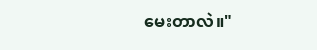မေးတာလဲ။"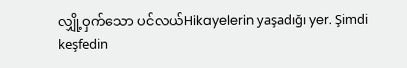လျှို့ဝှက်သော ပင်လယ်Hikayelerin yaşadığı yer. Şimdi keşfedin